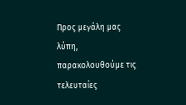Προς μεγάλη μας λύπη, παρακολουθούμε τις τελευταίες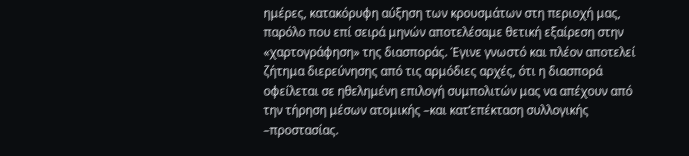ημέρες, κατακόρυφη αύξηση των κρουσμάτων στη περιοχή μας, παρόλο που επί σειρά μηνών αποτελέσαμε θετική εξαίρεση στην «χαρτογράφηση» της διασποράς. Έγινε γνωστό και πλέον αποτελεί ζήτημα διερεύνησης από τις αρμόδιες αρχές, ότι η διασπορά οφείλεται σε ηθελημένη επιλογή συμπολιτών μας να απέχουν από την τήρηση μέσων ατομικής –και κατ’επέκταση συλλογικής –προστασίας.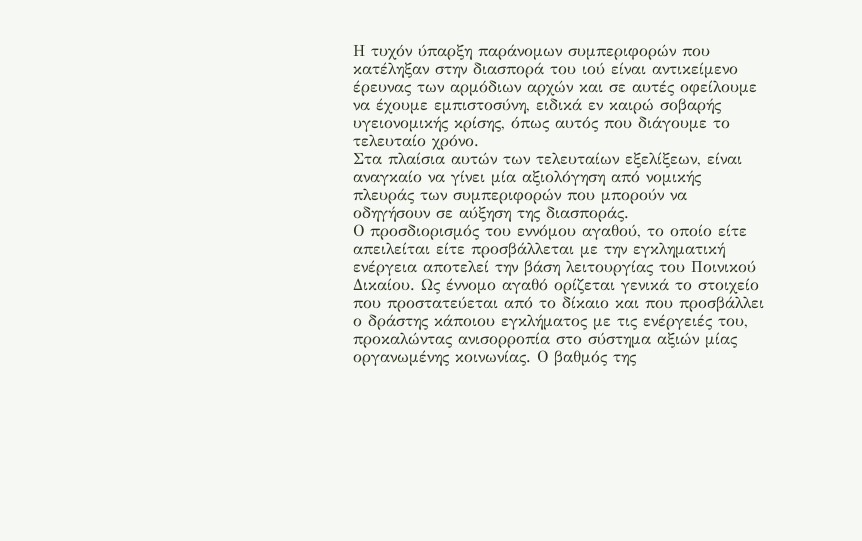Η τυχόν ύπαρξη παράνομων συμπεριφορών που κατέληξαν στην διασπορά του ιού είναι αντικείμενο έρευνας των αρμόδιων αρχών και σε αυτές οφείλουμε να έχουμε εμπιστοσύνη, ειδικά εν καιρώ σοβαρής υγειονομικής κρίσης, όπως αυτός που διάγουμε το τελευταίο χρόνο.
Στα πλαίσια αυτών των τελευταίων εξελίξεων, είναι αναγκαίο να γίνει μία αξιολόγηση από νομικής πλευράς των συμπεριφορών που μπορούν να οδηγήσουν σε αύξηση της διασποράς.
Ο προσδιορισμός του εννόμου αγαθού, το οποίο είτε απειλείται είτε προσβάλλεται με την εγκληματική ενέργεια αποτελεί την βάση λειτουργίας του Ποινικού Δικαίου. Ως έννομο αγαθό ορίζεται γενικά το στοιχείο που προστατεύεται από το δίκαιο και που προσβάλλει ο δράστης κάποιου εγκλήματος με τις ενέργειές του, προκαλώντας ανισορροπία στο σύστημα αξιών μίας οργανωμένης κοινωνίας. Ο βαθμός της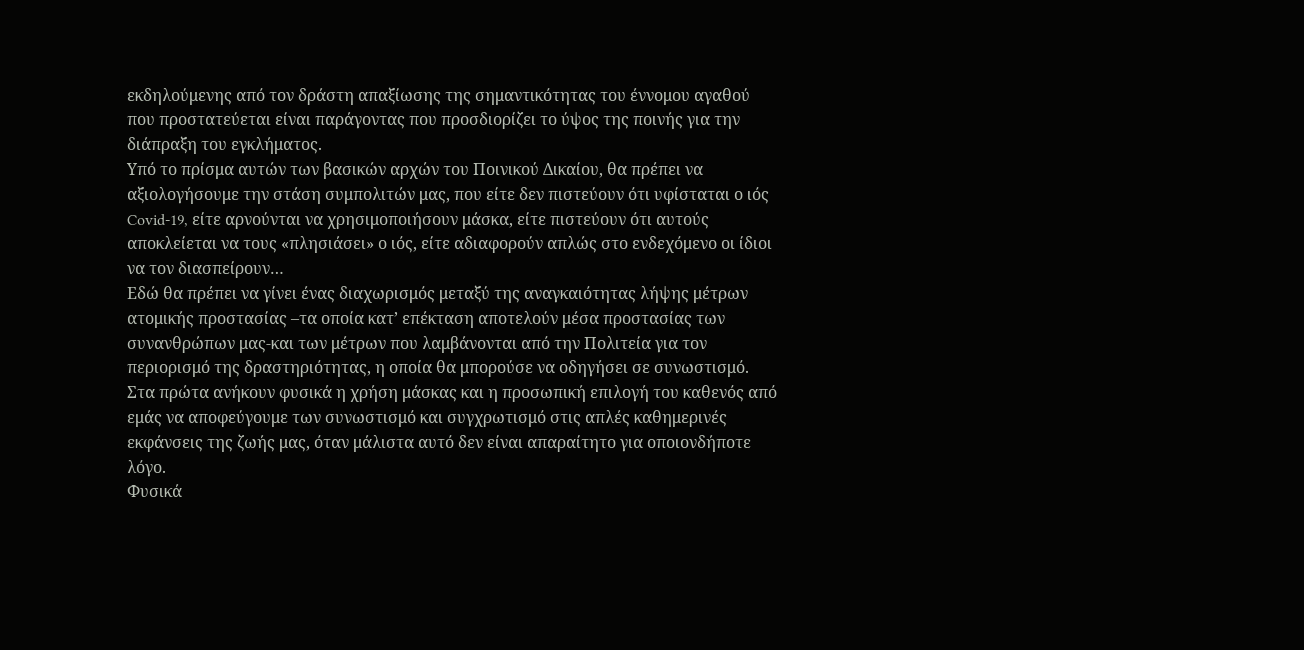εκδηλούμενης από τον δράστη απαξίωσης της σημαντικότητας του έννομου αγαθού που προστατεύεται είναι παράγοντας που προσδιορίζει το ύψος της ποινής για την διάπραξη του εγκλήματος.
Υπό το πρίσμα αυτών των βασικών αρχών του Ποινικού Δικαίου, θα πρέπει να αξιολογήσουμε την στάση συμπολιτών μας, που είτε δεν πιστεύουν ότι υφίσταται ο ιός Covid-19, είτε αρνούνται να χρησιμοποιήσουν μάσκα, είτε πιστεύουν ότι αυτούς αποκλείεται να τους «πλησιάσει» ο ιός, είτε αδιαφορούν απλώς στο ενδεχόμενο οι ίδιοι να τον διασπείρουν…
Εδώ θα πρέπει να γίνει ένας διαχωρισμός μεταξύ της αναγκαιότητας λήψης μέτρων ατομικής προστασίας –τα οποία κατ’ επέκταση αποτελούν μέσα προστασίας των συνανθρώπων μας-και των μέτρων που λαμβάνονται από την Πολιτεία για τον περιορισμό της δραστηριότητας, η οποία θα μπορούσε να οδηγήσει σε συνωστισμό.
Στα πρώτα ανήκουν φυσικά η χρήση μάσκας και η προσωπική επιλογή του καθενός από εμάς να αποφεύγουμε των συνωστισμό και συγχρωτισμό στις απλές καθημερινές εκφάνσεις της ζωής μας, όταν μάλιστα αυτό δεν είναι απαραίτητο για οποιονδήποτε λόγο.
Φυσικά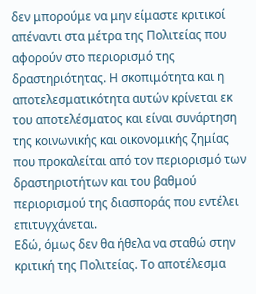δεν μπορούμε να μην είμαστε κριτικοί απέναντι στα μέτρα της Πολιτείας που αφορούν στο περιορισμό της δραστηριότητας. Η σκοπιμότητα και η αποτελεσματικότητα αυτών κρίνεται εκ του αποτελέσματος και είναι συνάρτηση της κοινωνικής και οικονομικής ζημίας που προκαλείται από τον περιορισμό των δραστηριοτήτων και του βαθμού περιορισμού της διασποράς που εντέλει επιτυγχάνεται.
Εδώ, όμως δεν θα ήθελα να σταθώ στην κριτική της Πολιτείας. Το αποτέλεσμα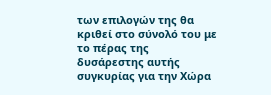των επιλογών της θα κριθεί στο σύνολό του με το πέρας της δυσάρεστης αυτής συγκυρίας για την Χώρα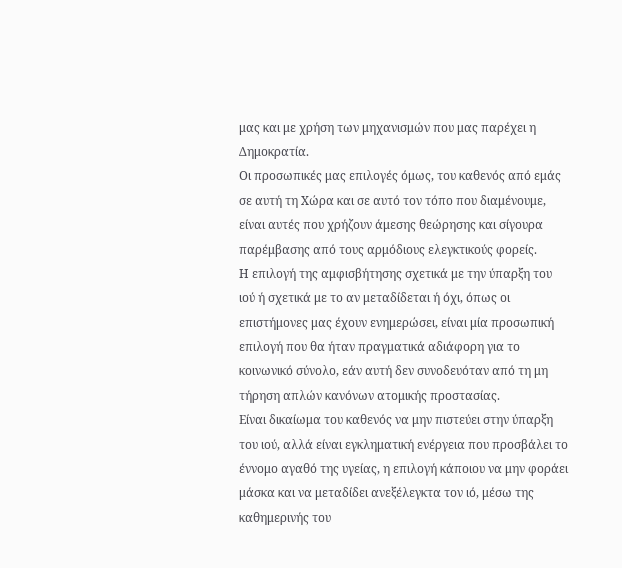μας και με χρήση των μηχανισμών που μας παρέχει η Δημοκρατία.
Οι προσωπικές μας επιλογές όμως, του καθενός από εμάς σε αυτή τη Χώρα και σε αυτό τον τόπο που διαμένουμε, είναι αυτές που χρήζουν άμεσης θεώρησης και σίγουρα παρέμβασης από τους αρμόδιους ελεγκτικούς φορείς.
Η επιλογή της αμφισβήτησης σχετικά με την ύπαρξη του ιού ή σχετικά με το αν μεταδίδεται ή όχι, όπως οι επιστήμονες μας έχουν ενημερώσει, είναι μία προσωπική επιλογή που θα ήταν πραγματικά αδιάφορη για το κοινωνικό σύνολο, εάν αυτή δεν συνοδευόταν από τη μη τήρηση απλών κανόνων ατομικής προστασίας.
Είναι δικαίωμα του καθενός να μην πιστεύει στην ύπαρξη του ιού, αλλά είναι εγκληματική ενέργεια που προσβάλει το έννομο αγαθό της υγείας, η επιλογή κάποιου να μην φοράει μάσκα και να μεταδίδει ανεξέλεγκτα τον ιό, μέσω της καθημερινής του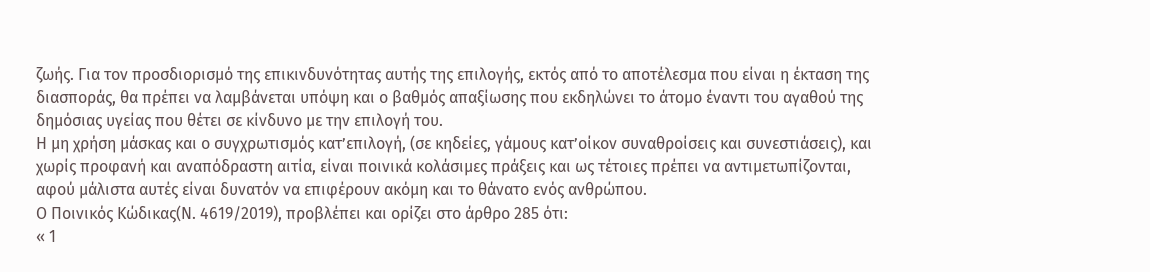ζωής. Για τον προσδιορισμό της επικινδυνότητας αυτής της επιλογής, εκτός από το αποτέλεσμα που είναι η έκταση της διασποράς, θα πρέπει να λαμβάνεται υπόψη και ο βαθμός απαξίωσης που εκδηλώνει το άτομο έναντι του αγαθού της δημόσιας υγείας που θέτει σε κίνδυνο με την επιλογή του.
Η μη χρήση μάσκας και ο συγχρωτισμός κατ’επιλογή, (σε κηδείες, γάμους κατ’οίκον συναθροίσεις και συνεστιάσεις), και χωρίς προφανή και αναπόδραστη αιτία, είναι ποινικά κολάσιμες πράξεις και ως τέτοιες πρέπει να αντιμετωπίζονται, αφού μάλιστα αυτές είναι δυνατόν να επιφέρουν ακόμη και το θάνατο ενός ανθρώπου.
Ο Ποινικός Κώδικας(Ν. 4619/2019), προβλέπει και ορίζει στο άρθρο 285 ότι:
« 1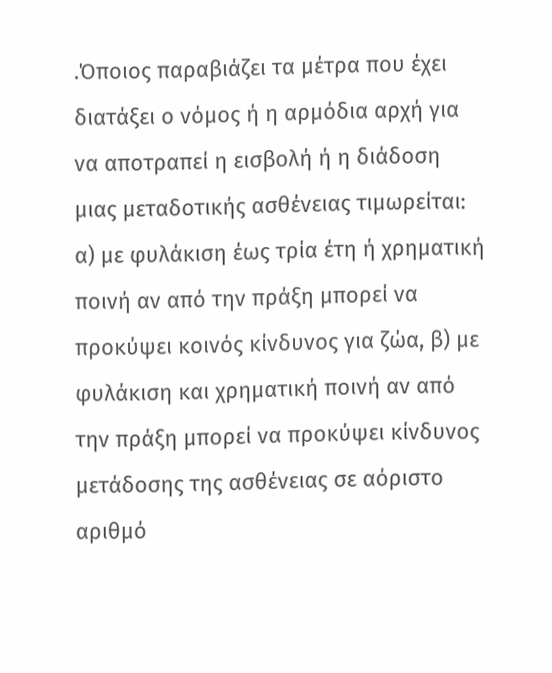.Όποιος παραβιάζει τα μέτρα που έχει διατάξει ο νόμος ή η αρμόδια αρχή για να αποτραπεί η εισβολή ή η διάδοση μιας μεταδοτικής ασθένειας τιμωρείται: α) με φυλάκιση έως τρία έτη ή χρηματική ποινή αν από την πράξη μπορεί να προκύψει κοινός κίνδυνος για ζώα, β) με φυλάκιση και χρηματική ποινή αν από την πράξη μπορεί να προκύψει κίνδυνος μετάδοσης της ασθένειας σε αόριστο αριθμό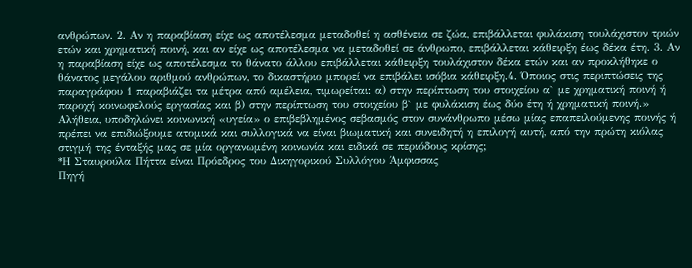ανθρώπων. 2. Αν η παραβίαση είχε ως αποτέλεσμα μεταδοθεί η ασθένεια σε ζώα, επιβάλλεται φυλάκιση τουλάχιστον τριών ετών και χρηματική ποινή, και αν είχε ως αποτέλεσμα να μεταδοθεί σε άνθρωπο, επιβάλλεται κάθειρξη έως δέκα έτη. 3. Αν η παραβίαση είχε ως αποτέλεσμα το θάνατο άλλου επιβάλλεται κάθειρξη τουλάχιστον δέκα ετών και αν προκλήθηκε ο θάνατος μεγάλου αριθμού ανθρώπων, το δικαστήριο μπορεί να επιβάλει ισόβια κάθειρξη.4. Όποιος στις περιπτώσεις της παραγράφου 1 παραβιάζει τα μέτρα από αμέλεια, τιμωρείται: α) στην περίπτωση του στοιχείου α` με χρηματική ποινή ή παροχή κοινωφελούς εργασίας και β) στην περίπτωση του στοιχείου β` με φυλάκιση έως δύο έτη ή χρηματική ποινή.»
Αλήθεια, υποδηλώνει κοινωνική «υγεία» ο επιβεβλημένος σεβασμός στον συνάνθρωπο μέσω μίας επαπειλούμενης ποινής ή πρέπει να επιδιώξουμε ατομικά και συλλογικά να είναι βιωματική και συνειδητή η επιλογή αυτή, από την πρώτη κιόλας στιγμή της ένταξής μας σε μία οργανωμένη κοινωνία και ειδικά σε περιόδους κρίσης;
*Η Σταυρούλα Πήττα είναι Πρόεδρος του Δικηγορικού Συλλόγου Άμφισσας
Πηγή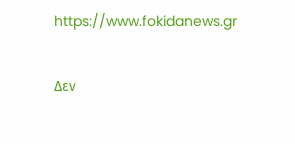https://www.fokidanews.gr

Δεν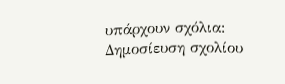υπάρχουν σχόλια:
Δημοσίευση σχολίου